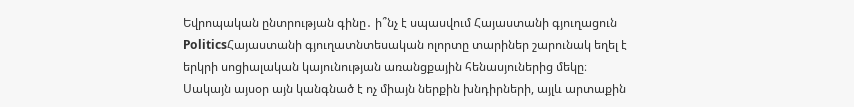Եվրոպական ընտրության գինը․ ի՞նչ է սպասվում Հայաստանի գյուղացուն
PoliticsՀայաստանի գյուղատնտեսական ոլորտը տարիներ շարունակ եղել է երկրի սոցիալական կայունության առանցքային հենասյուներից մեկը։ Սակայն այսօր այն կանգնած է ոչ միայն ներքին խնդիրների, այլև արտաքին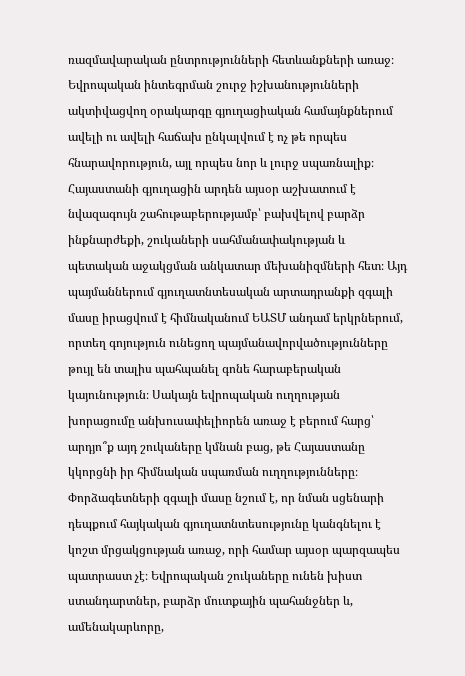ռազմավարական ընտրությունների հետևանքների առաջ։ Եվրոպական ինտեգրման շուրջ իշխանությունների ակտիվացվող օրակարգը գյուղացիական համայնքներում ավելի ու ավելի հաճախ ընկալվում է ոչ թե որպես հնարավորություն, այլ որպես նոր և լուրջ սպառնալիք։
Հայաստանի գյուղացին արդեն այսօր աշխատում է նվազագույն շահութաբերությամբ՝ բախվելով բարձր ինքնարժեքի, շուկաների սահմանափակության և պետական աջակցման անկատար մեխանիզմների հետ։ Այդ պայմաններում գյուղատնտեսական արտադրանքի զգալի մասը իրացվում է հիմնականում ԵԱՏՄ անդամ երկրներում, որտեղ գոյություն ունեցող պայմանավորվածությունները թույլ են տալիս պահպանել գոնե հարաբերական կայունություն։ Սակայն եվրոպական ուղղության խորացումը անխուսափելիորեն առաջ է բերում հարց՝ արդյո՞ք այդ շուկաները կմնան բաց, թե Հայաստանը կկորցնի իր հիմնական սպառման ուղղությունները։
Փորձագետների զգալի մասը նշում է, որ նման սցենարի դեպքում հայկական գյուղատնտեսությունը կանգնելու է կոշտ մրցակցության առաջ, որի համար այսօր պարզապես պատրաստ չէ։ Եվրոպական շուկաները ունեն խիստ ստանդարտներ, բարձր մուտքային պահանջներ և, ամենակարևորը,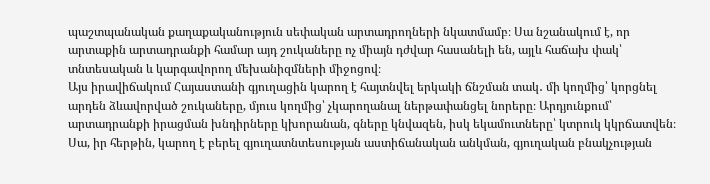պաշտպանական քաղաքականություն սեփական արտադրողների նկատմամբ։ Սա նշանակում է, որ արտաքին արտադրանքի համար այդ շուկաները ոչ միայն դժվար հասանելի են, այլև հաճախ փակ՝ տնտեսական և կարգավորող մեխանիզմների միջոցով։
Այս իրավիճակում Հայաստանի գյուղացին կարող է հայտնվել երկակի ճնշման տակ․ մի կողմից՝ կորցնել արդեն ձևավորված շուկաները, մյուս կողմից՝ չկարողանալ ներթափանցել նորերը։ Արդյունքում՝ արտադրանքի իրացման խնդիրները կխորանան, գները կնվազեն, իսկ եկամուտները՝ կտրուկ կկրճատվեն։ Սա, իր հերթին, կարող է բերել գյուղատնտեսության աստիճանական անկման, գյուղական բնակչության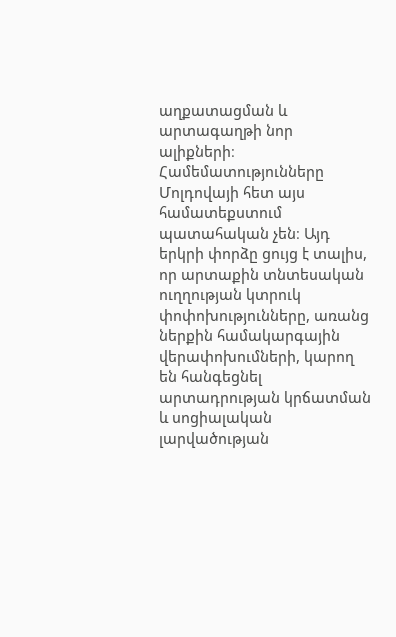աղքատացման և արտագաղթի նոր ալիքների։
Համեմատությունները Մոլդովայի հետ այս համատեքստում պատահական չեն։ Այդ երկրի փորձը ցույց է տալիս, որ արտաքին տնտեսական ուղղության կտրուկ փոփոխությունները, առանց ներքին համակարգային վերափոխումների, կարող են հանգեցնել արտադրության կրճատման և սոցիալական լարվածության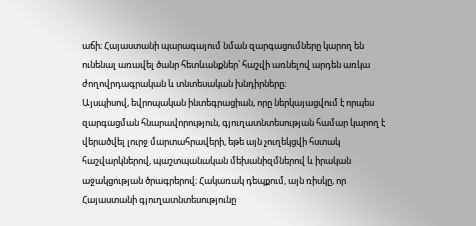աճի։ Հայաստանի պարագայում նման զարգացումները կարող են ունենալ առավել ծանր հետևանքներ՝ հաշվի առնելով արդեն առկա ժողովրդագրական և տնտեսական խնդիրները։
Այսպիսով, եվրոպական ինտեգրացիան, որը ներկայացվում է որպես զարգացման հնարավորություն, գյուղատնտեսության համար կարող է վերածվել լուրջ մարտահրավերի, եթե այն չուղեկցվի հստակ հաշվարկներով, պաշտպանական մեխանիզմներով և իրական աջակցության ծրագրերով։ Հակառակ դեպքում, այն ռիսկը, որ Հայաստանի գյուղատնտեսությունը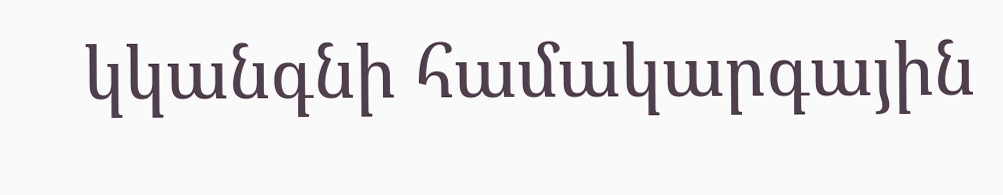կկանգնի համակարգային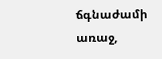ճգնաժամի առաջ,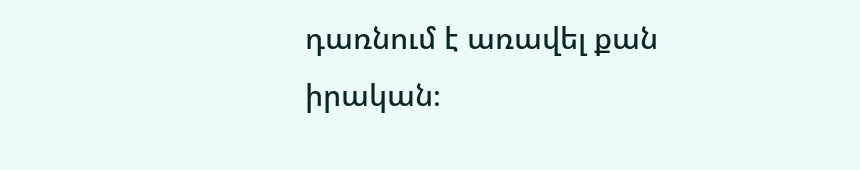դառնում է առավել քան իրական։